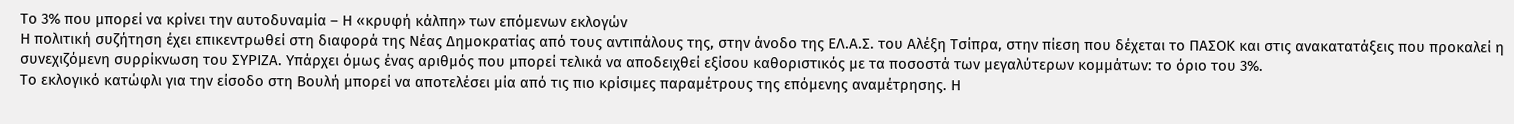Το 3% που μπορεί να κρίνει την αυτοδυναμία – Η «κρυφή κάλπη» των επόμενων εκλογών
Η πολιτική συζήτηση έχει επικεντρωθεί στη διαφορά της Νέας Δημοκρατίας από τους αντιπάλους της, στην άνοδο της ΕΛ.Α.Σ. του Αλέξη Τσίπρα, στην πίεση που δέχεται το ΠΑΣΟΚ και στις ανακατατάξεις που προκαλεί η συνεχιζόμενη συρρίκνωση του ΣΥΡΙΖΑ. Υπάρχει όμως ένας αριθμός που μπορεί τελικά να αποδειχθεί εξίσου καθοριστικός με τα ποσοστά των μεγαλύτερων κομμάτων: το όριο του 3%.
Το εκλογικό κατώφλι για την είσοδο στη Βουλή μπορεί να αποτελέσει μία από τις πιο κρίσιμες παραμέτρους της επόμενης αναμέτρησης. Η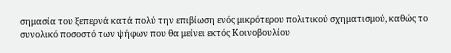σημασία του ξεπερνά κατά πολύ την επιβίωση ενός μικρότερου πολιτικού σχηματισμού, καθώς το συνολικό ποσοστό των ψήφων που θα μείνει εκτός Κοινοβουλίου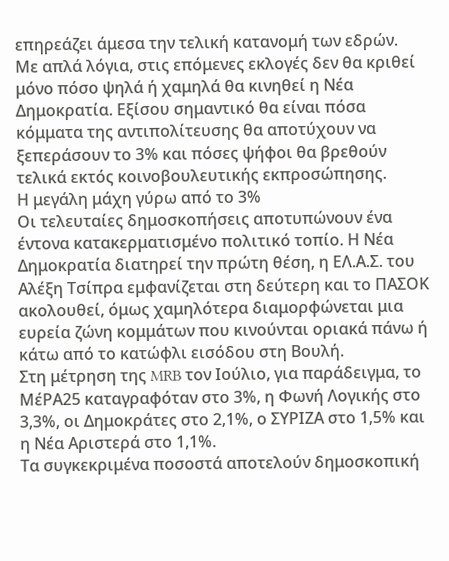επηρεάζει άμεσα την τελική κατανομή των εδρών.
Με απλά λόγια, στις επόμενες εκλογές δεν θα κριθεί μόνο πόσο ψηλά ή χαμηλά θα κινηθεί η Νέα Δημοκρατία. Εξίσου σημαντικό θα είναι πόσα κόμματα της αντιπολίτευσης θα αποτύχουν να ξεπεράσουν το 3% και πόσες ψήφοι θα βρεθούν τελικά εκτός κοινοβουλευτικής εκπροσώπησης.
Η μεγάλη μάχη γύρω από το 3%
Οι τελευταίες δημοσκοπήσεις αποτυπώνουν ένα έντονα κατακερματισμένο πολιτικό τοπίο. Η Νέα Δημοκρατία διατηρεί την πρώτη θέση, η ΕΛ.Α.Σ. του Αλέξη Τσίπρα εμφανίζεται στη δεύτερη και το ΠΑΣΟΚ ακολουθεί, όμως χαμηλότερα διαμορφώνεται μια ευρεία ζώνη κομμάτων που κινούνται οριακά πάνω ή κάτω από το κατώφλι εισόδου στη Βουλή.
Στη μέτρηση της MRB τον Ιούλιο, για παράδειγμα, το ΜέΡΑ25 καταγραφόταν στο 3%, η Φωνή Λογικής στο 3,3%, οι Δημοκράτες στο 2,1%, ο ΣΥΡΙΖΑ στο 1,5% και η Νέα Αριστερά στο 1,1%.
Τα συγκεκριμένα ποσοστά αποτελούν δημοσκοπική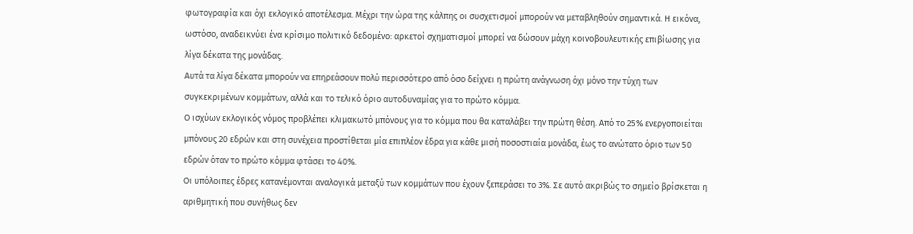φωτογραφία και όχι εκλογικό αποτέλεσμα. Μέχρι την ώρα της κάλπης οι συσχετισμοί μπορούν να μεταβληθούν σημαντικά. Η εικόνα, ωστόσο, αναδεικνύει ένα κρίσιμο πολιτικό δεδομένο: αρκετοί σχηματισμοί μπορεί να δώσουν μάχη κοινοβουλευτικής επιβίωσης για λίγα δέκατα της μονάδας.
Αυτά τα λίγα δέκατα μπορούν να επηρεάσουν πολύ περισσότερο από όσο δείχνει η πρώτη ανάγνωση όχι μόνο την τύχη των συγκεκριμένων κομμάτων, αλλά και το τελικό όριο αυτοδυναμίας για το πρώτο κόμμα.
Ο ισχύων εκλογικός νόμος προβλέπει κλιμακωτό μπόνους για το κόμμα που θα καταλάβει την πρώτη θέση. Από το 25% ενεργοποιείται μπόνους 20 εδρών και στη συνέχεια προστίθεται μία επιπλέον έδρα για κάθε μισή ποσοστιαία μονάδα, έως το ανώτατο όριο των 50 εδρών όταν το πρώτο κόμμα φτάσει το 40%.
Οι υπόλοιπες έδρες κατανέμονται αναλογικά μεταξύ των κομμάτων που έχουν ξεπεράσει το 3%. Σε αυτό ακριβώς το σημείο βρίσκεται η αριθμητική που συνήθως δεν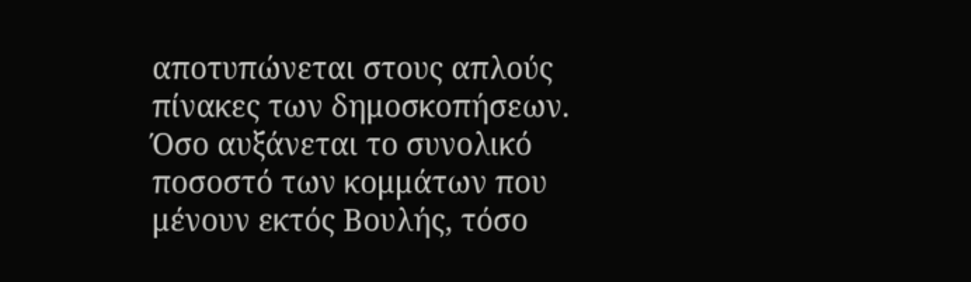αποτυπώνεται στους απλούς πίνακες των δημοσκοπήσεων.
Όσο αυξάνεται το συνολικό ποσοστό των κομμάτων που μένουν εκτός Βουλής, τόσο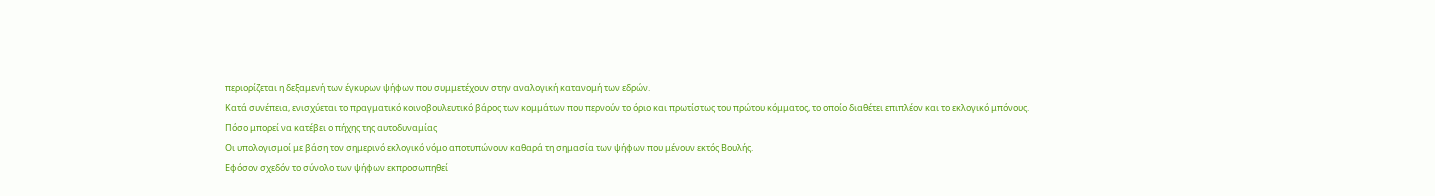περιορίζεται η δεξαμενή των έγκυρων ψήφων που συμμετέχουν στην αναλογική κατανομή των εδρών.
Κατά συνέπεια, ενισχύεται το πραγματικό κοινοβουλευτικό βάρος των κομμάτων που περνούν το όριο και πρωτίστως του πρώτου κόμματος, το οποίο διαθέτει επιπλέον και το εκλογικό μπόνους.
Πόσο μπορεί να κατέβει ο πήχης της αυτοδυναμίας
Οι υπολογισμοί με βάση τον σημερινό εκλογικό νόμο αποτυπώνουν καθαρά τη σημασία των ψήφων που μένουν εκτός Βουλής.
Εφόσον σχεδόν το σύνολο των ψήφων εκπροσωπηθεί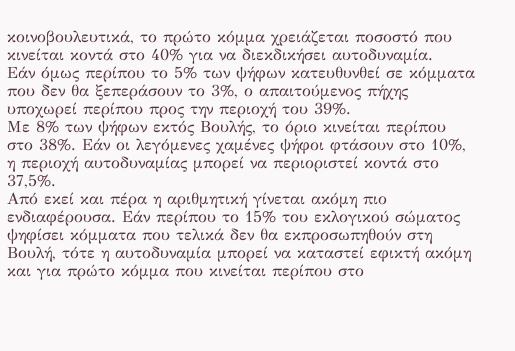κοινοβουλευτικά, το πρώτο κόμμα χρειάζεται ποσοστό που κινείται κοντά στο 40% για να διεκδικήσει αυτοδυναμία.
Εάν όμως περίπου το 5% των ψήφων κατευθυνθεί σε κόμματα που δεν θα ξεπεράσουν το 3%, ο απαιτούμενος πήχης υποχωρεί περίπου προς την περιοχή του 39%.
Με 8% των ψήφων εκτός Βουλής, το όριο κινείται περίπου στο 38%. Εάν οι λεγόμενες χαμένες ψήφοι φτάσουν στο 10%, η περιοχή αυτοδυναμίας μπορεί να περιοριστεί κοντά στο 37,5%.
Από εκεί και πέρα η αριθμητική γίνεται ακόμη πιο ενδιαφέρουσα. Εάν περίπου το 15% του εκλογικού σώματος ψηφίσει κόμματα που τελικά δεν θα εκπροσωπηθούν στη Βουλή, τότε η αυτοδυναμία μπορεί να καταστεί εφικτή ακόμη και για πρώτο κόμμα που κινείται περίπου στο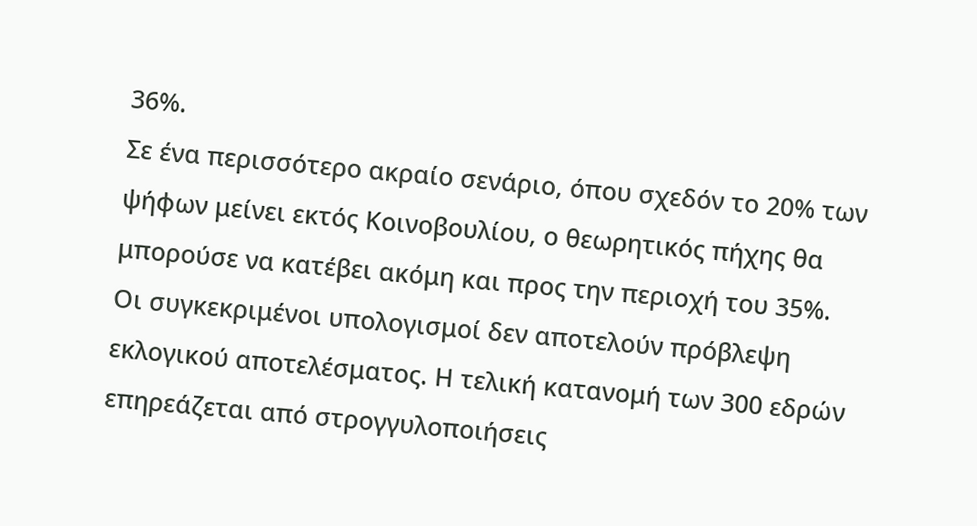36%.
Σε ένα περισσότερο ακραίο σενάριο, όπου σχεδόν το 20% των ψήφων μείνει εκτός Κοινοβουλίου, ο θεωρητικός πήχης θα μπορούσε να κατέβει ακόμη και προς την περιοχή του 35%.
Οι συγκεκριμένοι υπολογισμοί δεν αποτελούν πρόβλεψη εκλογικού αποτελέσματος. Η τελική κατανομή των 300 εδρών επηρεάζεται από στρογγυλοποιήσεις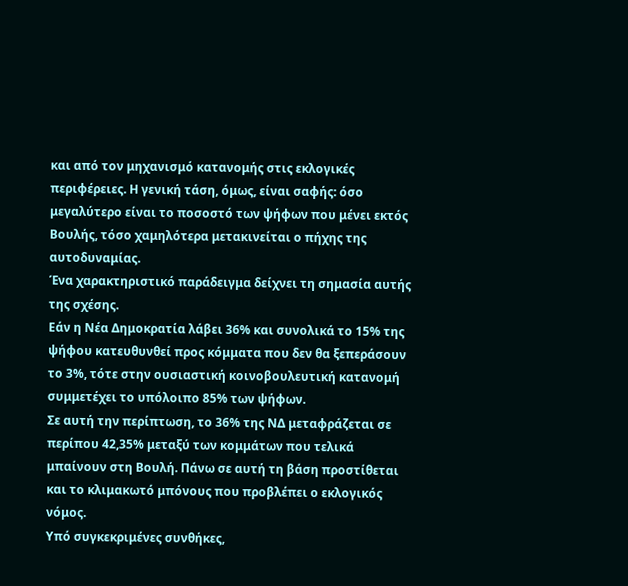και από τον μηχανισμό κατανομής στις εκλογικές περιφέρειες. Η γενική τάση, όμως, είναι σαφής: όσο μεγαλύτερο είναι το ποσοστό των ψήφων που μένει εκτός Βουλής, τόσο χαμηλότερα μετακινείται ο πήχης της αυτοδυναμίας.
Ένα χαρακτηριστικό παράδειγμα δείχνει τη σημασία αυτής της σχέσης.
Εάν η Νέα Δημοκρατία λάβει 36% και συνολικά το 15% της ψήφου κατευθυνθεί προς κόμματα που δεν θα ξεπεράσουν το 3%, τότε στην ουσιαστική κοινοβουλευτική κατανομή συμμετέχει το υπόλοιπο 85% των ψήφων.
Σε αυτή την περίπτωση, το 36% της ΝΔ μεταφράζεται σε περίπου 42,35% μεταξύ των κομμάτων που τελικά μπαίνουν στη Βουλή. Πάνω σε αυτή τη βάση προστίθεται και το κλιμακωτό μπόνους που προβλέπει ο εκλογικός νόμος.
Υπό συγκεκριμένες συνθήκες,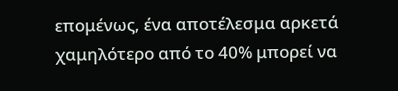επομένως, ένα αποτέλεσμα αρκετά χαμηλότερο από το 40% μπορεί να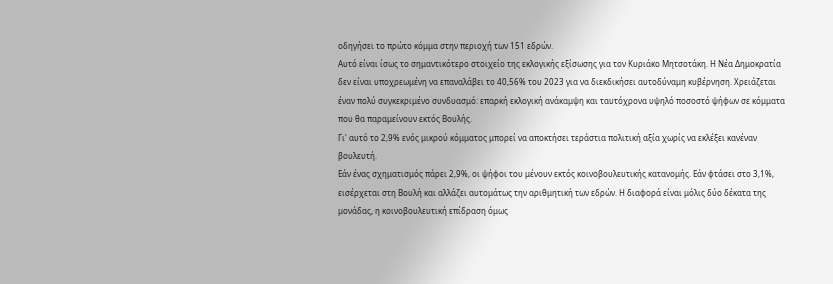οδηγήσει το πρώτο κόμμα στην περιοχή των 151 εδρών.
Αυτό είναι ίσως το σημαντικότερο στοιχείο της εκλογικής εξίσωσης για τον Κυριάκο Μητσοτάκη. Η Νέα Δημοκρατία δεν είναι υποχρεωμένη να επαναλάβει το 40,56% του 2023 για να διεκδικήσει αυτοδύναμη κυβέρνηση. Χρειάζεται έναν πολύ συγκεκριμένο συνδυασμό: επαρκή εκλογική ανάκαμψη και ταυτόχρονα υψηλό ποσοστό ψήφων σε κόμματα που θα παραμείνουν εκτός Βουλής.
Γι' αυτό το 2,9% ενός μικρού κόμματος μπορεί να αποκτήσει τεράστια πολιτική αξία χωρίς να εκλέξει κανέναν βουλευτή.
Εάν ένας σχηματισμός πάρει 2,9%, οι ψήφοι του μένουν εκτός κοινοβουλευτικής κατανομής. Εάν φτάσει στο 3,1%, εισέρχεται στη Βουλή και αλλάζει αυτομάτως την αριθμητική των εδρών. Η διαφορά είναι μόλις δύο δέκατα της μονάδας, η κοινοβουλευτική επίδραση όμως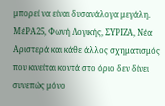μπορεί να είναι δυσανάλογα μεγάλη.
ΜέΡΑ25, Φωνή Λογικής, ΣΥΡΙΖΑ, Νέα Αριστερά και κάθε άλλος σχηματισμός που κινείται κοντά στο όριο δεν δίνει συνεπώς μόνο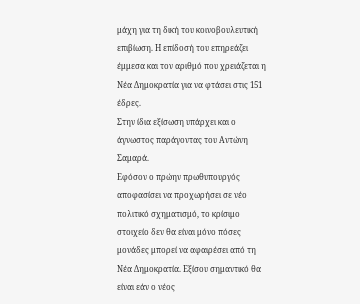μάχη για τη δική του κοινοβουλευτική επιβίωση. Η επίδοσή του επηρεάζει έμμεσα και τον αριθμό που χρειάζεται η Νέα Δημοκρατία για να φτάσει στις 151 έδρες.
Στην ίδια εξίσωση υπάρχει και ο άγνωστος παράγοντας του Αντώνη Σαμαρά.
Εφόσον ο πρώην πρωθυπουργός αποφασίσει να προχωρήσει σε νέο πολιτικό σχηματισμό, το κρίσιμο στοιχείο δεν θα είναι μόνο πόσες μονάδες μπορεί να αφαιρέσει από τη Νέα Δημοκρατία. Εξίσου σημαντικό θα είναι εάν ο νέος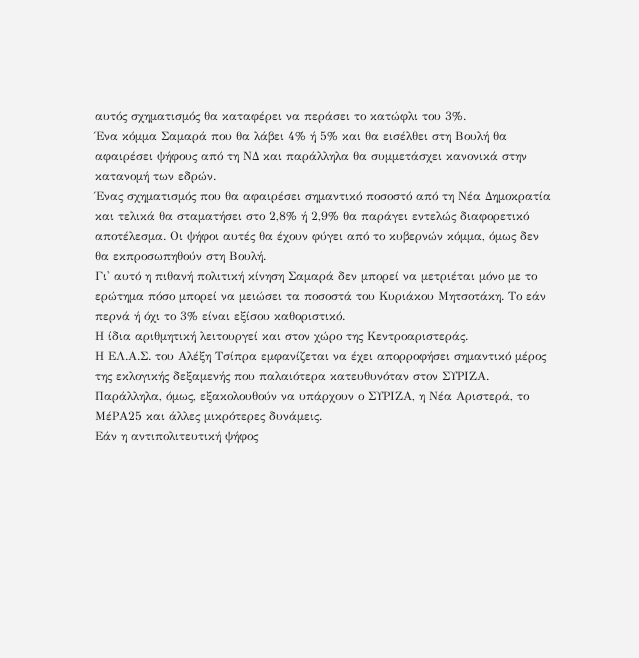αυτός σχηματισμός θα καταφέρει να περάσει το κατώφλι του 3%.
Ένα κόμμα Σαμαρά που θα λάβει 4% ή 5% και θα εισέλθει στη Βουλή θα αφαιρέσει ψήφους από τη ΝΔ και παράλληλα θα συμμετάσχει κανονικά στην κατανομή των εδρών.
Ένας σχηματισμός που θα αφαιρέσει σημαντικό ποσοστό από τη Νέα Δημοκρατία και τελικά θα σταματήσει στο 2,8% ή 2,9% θα παράγει εντελώς διαφορετικό αποτέλεσμα. Οι ψήφοι αυτές θα έχουν φύγει από το κυβερνών κόμμα, όμως δεν θα εκπροσωπηθούν στη Βουλή.
Γι' αυτό η πιθανή πολιτική κίνηση Σαμαρά δεν μπορεί να μετριέται μόνο με το ερώτημα πόσο μπορεί να μειώσει τα ποσοστά του Κυριάκου Μητσοτάκη. Το εάν περνά ή όχι το 3% είναι εξίσου καθοριστικό.
Η ίδια αριθμητική λειτουργεί και στον χώρο της Κεντροαριστεράς.
Η ΕΛ.Α.Σ. του Αλέξη Τσίπρα εμφανίζεται να έχει απορροφήσει σημαντικό μέρος της εκλογικής δεξαμενής που παλαιότερα κατευθυνόταν στον ΣΥΡΙΖΑ. Παράλληλα, όμως, εξακολουθούν να υπάρχουν ο ΣΥΡΙΖΑ, η Νέα Αριστερά, το ΜέΡΑ25 και άλλες μικρότερες δυνάμεις.
Εάν η αντιπολιτευτική ψήφος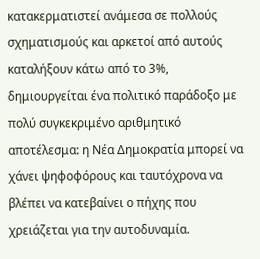κατακερματιστεί ανάμεσα σε πολλούς σχηματισμούς και αρκετοί από αυτούς καταλήξουν κάτω από το 3%, δημιουργείται ένα πολιτικό παράδοξο με πολύ συγκεκριμένο αριθμητικό αποτέλεσμα: η Νέα Δημοκρατία μπορεί να χάνει ψηφοφόρους και ταυτόχρονα να βλέπει να κατεβαίνει ο πήχης που χρειάζεται για την αυτοδυναμία.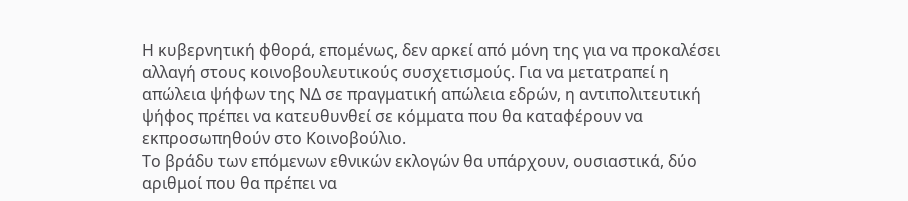Η κυβερνητική φθορά, επομένως, δεν αρκεί από μόνη της για να προκαλέσει αλλαγή στους κοινοβουλευτικούς συσχετισμούς. Για να μετατραπεί η απώλεια ψήφων της ΝΔ σε πραγματική απώλεια εδρών, η αντιπολιτευτική ψήφος πρέπει να κατευθυνθεί σε κόμματα που θα καταφέρουν να εκπροσωπηθούν στο Κοινοβούλιο.
Το βράδυ των επόμενων εθνικών εκλογών θα υπάρχουν, ουσιαστικά, δύο αριθμοί που θα πρέπει να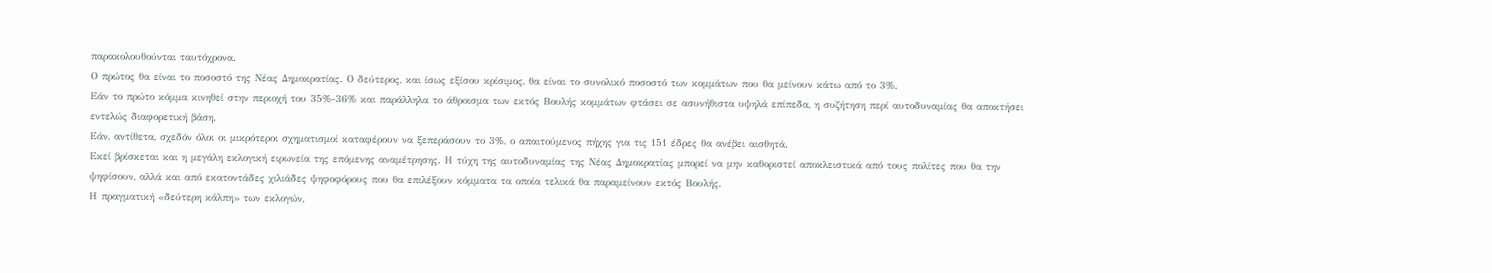παρακολουθούνται ταυτόχρονα.
Ο πρώτος θα είναι το ποσοστό της Νέας Δημοκρατίας. Ο δεύτερος, και ίσως εξίσου κρίσιμος, θα είναι το συνολικό ποσοστό των κομμάτων που θα μείνουν κάτω από το 3%.
Εάν το πρώτο κόμμα κινηθεί στην περιοχή του 35%-36% και παράλληλα το άθροισμα των εκτός Βουλής κομμάτων φτάσει σε ασυνήθιστα υψηλά επίπεδα, η συζήτηση περί αυτοδυναμίας θα αποκτήσει εντελώς διαφορετική βάση.
Εάν, αντίθετα, σχεδόν όλοι οι μικρότεροι σχηματισμοί καταφέρουν να ξεπεράσουν το 3%, ο απαιτούμενος πήχης για τις 151 έδρες θα ανέβει αισθητά.
Εκεί βρίσκεται και η μεγάλη εκλογική ειρωνεία της επόμενης αναμέτρησης. Η τύχη της αυτοδυναμίας της Νέας Δημοκρατίας μπορεί να μην καθοριστεί αποκλειστικά από τους πολίτες που θα την ψηφίσουν, αλλά και από εκατοντάδες χιλιάδες ψηφοφόρους που θα επιλέξουν κόμματα τα οποία τελικά θα παραμείνουν εκτός Βουλής.
Η πραγματική «δεύτερη κάλπη» των εκλογών,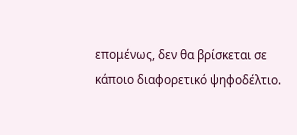επομένως, δεν θα βρίσκεται σε κάποιο διαφορετικό ψηφοδέλτιο.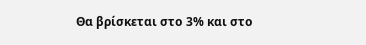Θα βρίσκεται στο 3% και στο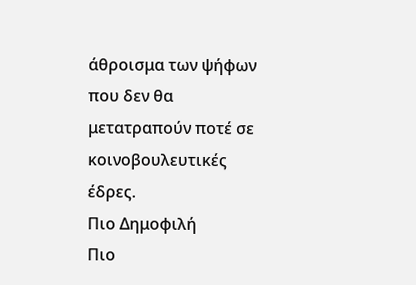άθροισμα των ψήφων που δεν θα μετατραπούν ποτέ σε κοινοβουλευτικές έδρες.
Πιο Δημοφιλή
Πιο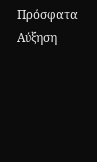Πρόσφατα
Αύξηση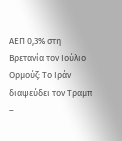ΑΕΠ 0,3% στη Βρετανία τον Ιούλιο
Ορμούζ: Το Ιράν διαψεύδει τον Τραμπ –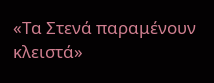«Τα Στενά παραμένουν κλειστά»